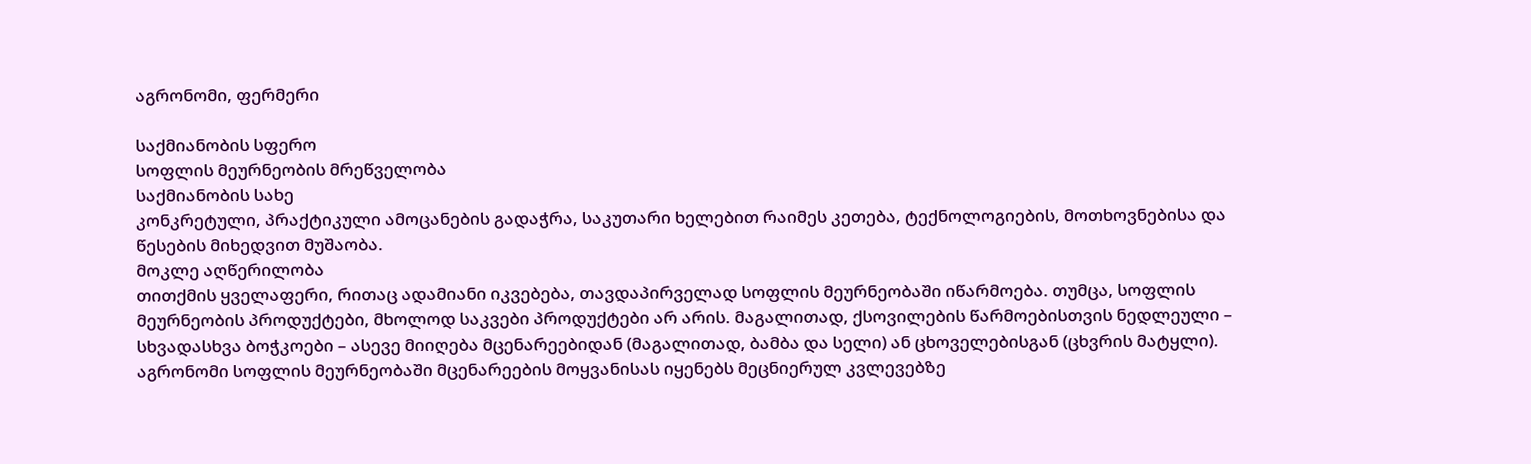აგრონომი, ფერმერი

საქმიანობის სფერო
სოფლის მეურნეობის მრეწველობა
საქმიანობის სახე
კონკრეტული, პრაქტიკული ამოცანების გადაჭრა, საკუთარი ხელებით რაიმეს კეთება, ტექნოლოგიების, მოთხოვნებისა და წესების მიხედვით მუშაობა.
მოკლე აღწერილობა
თითქმის ყველაფერი, რითაც ადამიანი იკვებება, თავდაპირველად სოფლის მეურნეობაში იწარმოება. თუმცა, სოფლის მეურნეობის პროდუქტები, მხოლოდ საკვები პროდუქტები არ არის. მაგალითად, ქსოვილების წარმოებისთვის ნედლეული – სხვადასხვა ბოჭკოები – ასევე მიიღება მცენარეებიდან (მაგალითად, ბამბა და სელი) ან ცხოველებისგან (ცხვრის მატყლი).
აგრონომი სოფლის მეურნეობაში მცენარეების მოყვანისას იყენებს მეცნიერულ კვლევებზე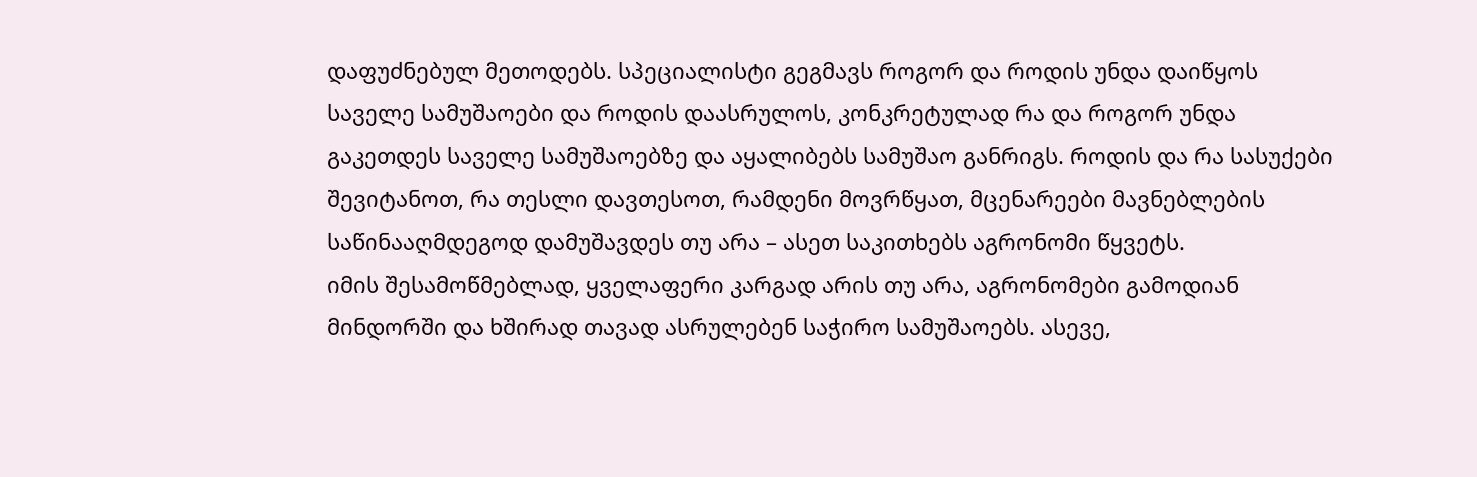დაფუძნებულ მეთოდებს. სპეციალისტი გეგმავს როგორ და როდის უნდა დაიწყოს საველე სამუშაოები და როდის დაასრულოს, კონკრეტულად რა და როგორ უნდა გაკეთდეს საველე სამუშაოებზე და აყალიბებს სამუშაო განრიგს. როდის და რა სასუქები შევიტანოთ, რა თესლი დავთესოთ, რამდენი მოვრწყათ, მცენარეები მავნებლების საწინააღმდეგოდ დამუშავდეს თუ არა – ასეთ საკითხებს აგრონომი წყვეტს.
იმის შესამოწმებლად, ყველაფერი კარგად არის თუ არა, აგრონომები გამოდიან მინდორში და ხშირად თავად ასრულებენ საჭირო სამუშაოებს. ასევე,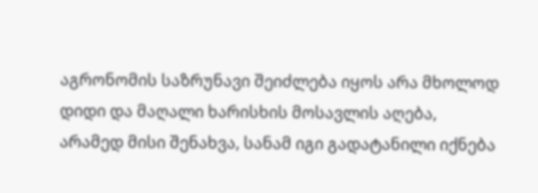აგრონომის საზრუნავი შეიძლება იყოს არა მხოლოდ დიდი და მაღალი ხარისხის მოსავლის აღება, არამედ მისი შენახვა, სანამ იგი გადატანილი იქნება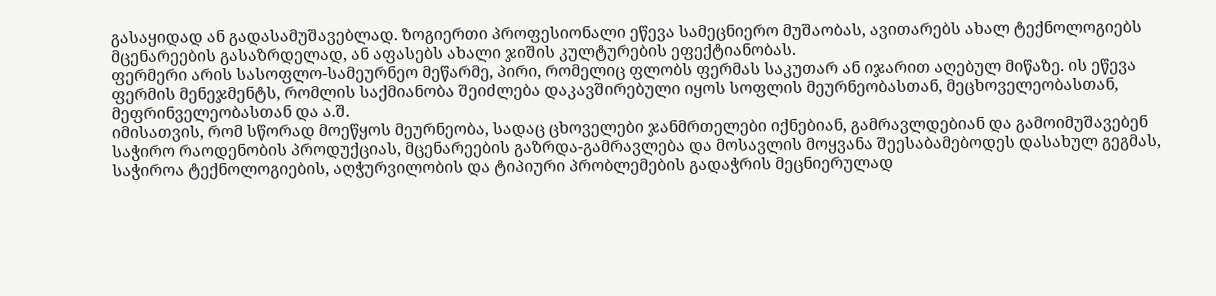გასაყიდად ან გადასამუშავებლად. ზოგიერთი პროფესიონალი ეწევა სამეცნიერო მუშაობას, ავითარებს ახალ ტექნოლოგიებს მცენარეების გასაზრდელად, ან აფასებს ახალი ჯიშის კულტურების ეფექტიანობას.
ფერმერი არის სასოფლო-სამეურნეო მეწარმე, პირი, რომელიც ფლობს ფერმას საკუთარ ან იჯარით აღებულ მიწაზე. ის ეწევა ფერმის მენეჯმენტს, რომლის საქმიანობა შეიძლება დაკავშირებული იყოს სოფლის მეურნეობასთან, მეცხოველეობასთან, მეფრინველეობასთან და ა.შ.
იმისათვის, რომ სწორად მოეწყოს მეურნეობა, სადაც ცხოველები ჯანმრთელები იქნებიან, გამრავლდებიან და გამოიმუშავებენ საჭირო რაოდენობის პროდუქციას, მცენარეების გაზრდა-გამრავლება და მოსავლის მოყვანა შეესაბამებოდეს დასახულ გეგმას, საჭიროა ტექნოლოგიების, აღჭურვილობის და ტიპიური პრობლემების გადაჭრის მეცნიერულად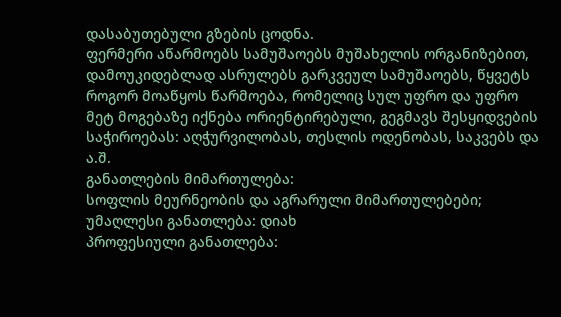დასაბუთებული გზების ცოდნა.
ფერმერი აწარმოებს სამუშაოებს მუშახელის ორგანიზებით, დამოუკიდებლად ასრულებს გარკვეულ სამუშაოებს, წყვეტს როგორ მოაწყოს წარმოება, რომელიც სულ უფრო და უფრო მეტ მოგებაზე იქნება ორიენტირებული, გეგმავს შესყიდვების საჭიროებას: აღჭურვილობას, თესლის ოდენობას, საკვებს და ა.შ.
განათლების მიმართულება:
სოფლის მეურნეობის და აგრარული მიმართულებები;
უმაღლესი განათლება: დიახ
პროფესიული განათლება: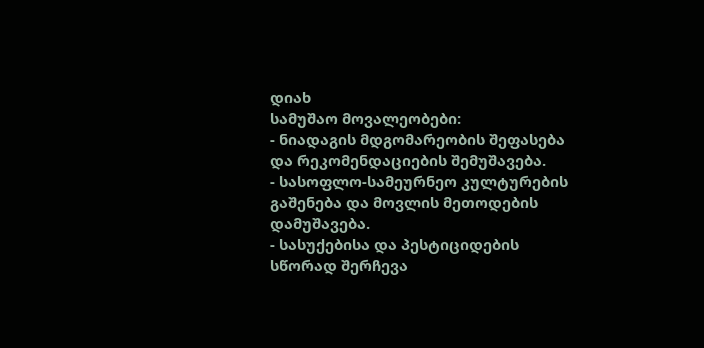დიახ
სამუშაო მოვალეობები:
- ნიადაგის მდგომარეობის შეფასება და რეკომენდაციების შემუშავება.
- სასოფლო-სამეურნეო კულტურების გაშენება და მოვლის მეთოდების დამუშავება.
- სასუქებისა და პესტიციდების სწორად შერჩევა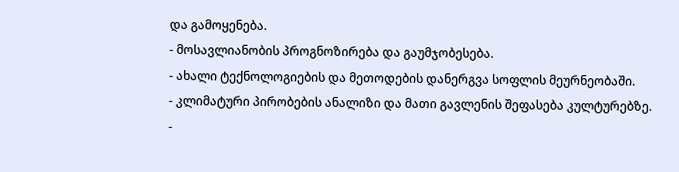და გამოყენება.
- მოსავლიანობის პროგნოზირება და გაუმჯობესება.
- ახალი ტექნოლოგიების და მეთოდების დანერგვა სოფლის მეურნეობაში.
- კლიმატური პირობების ანალიზი და მათი გავლენის შეფასება კულტურებზე.
-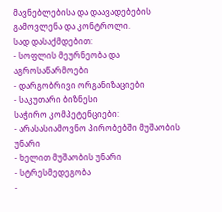მავნებლებისა და დაავადებების გამოვლენა და კონტროლი.
სად დასაქმდებით:
- სოფლის მეურნეობა და აგროსაწარმოები
- დარგობრივი ორგანიზაციები
- საკუთარი ბიზნესი
საჭირო კომპეტენციები:
- არასასიამოვნო პირობებში მუშაობის უნარი
- ხელით მუშაობის უნარი
- სტრესმედეგობა
-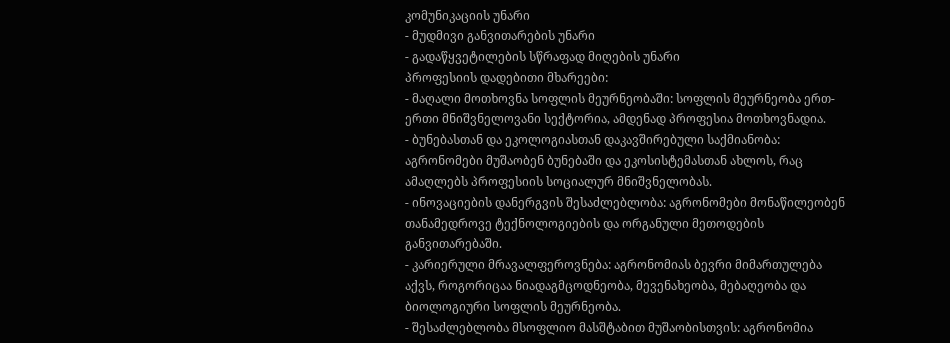კომუნიკაციის უნარი
- მუდმივი განვითარების უნარი
- გადაწყვეტილების სწრაფად მიღების უნარი
პროფესიის დადებითი მხარეები:
- მაღალი მოთხოვნა სოფლის მეურნეობაში: სოფლის მეურნეობა ერთ-ერთი მნიშვნელოვანი სექტორია, ამდენად პროფესია მოთხოვნადია.
- ბუნებასთან და ეკოლოგიასთან დაკავშირებული საქმიანობა: აგრონომები მუშაობენ ბუნებაში და ეკოსისტემასთან ახლოს, რაც ამაღლებს პროფესიის სოციალურ მნიშვნელობას.
- ინოვაციების დანერგვის შესაძლებლობა: აგრონომები მონაწილეობენ თანამედროვე ტექნოლოგიების და ორგანული მეთოდების განვითარებაში.
- კარიერული მრავალფეროვნება: აგრონომიას ბევრი მიმართულება აქვს, როგორიცაა ნიადაგმცოდნეობა, მევენახეობა, მებაღეობა და ბიოლოგიური სოფლის მეურნეობა.
- შესაძლებლობა მსოფლიო მასშტაბით მუშაობისთვის: აგრონომია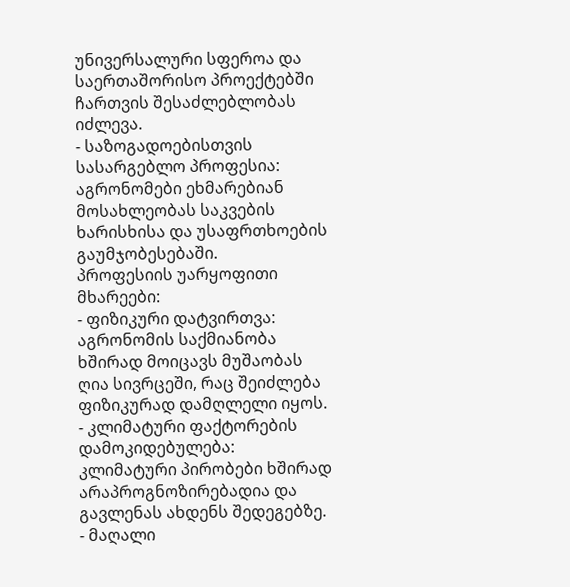უნივერსალური სფეროა და საერთაშორისო პროექტებში ჩართვის შესაძლებლობას იძლევა.
- საზოგადოებისთვის სასარგებლო პროფესია: აგრონომები ეხმარებიან მოსახლეობას საკვების ხარისხისა და უსაფრთხოების გაუმჯობესებაში.
პროფესიის უარყოფითი მხარეები:
- ფიზიკური დატვირთვა: აგრონომის საქმიანობა ხშირად მოიცავს მუშაობას ღია სივრცეში, რაც შეიძლება ფიზიკურად დამღლელი იყოს.
- კლიმატური ფაქტორების დამოკიდებულება: კლიმატური პირობები ხშირად არაპროგნოზირებადია და გავლენას ახდენს შედეგებზე.
- მაღალი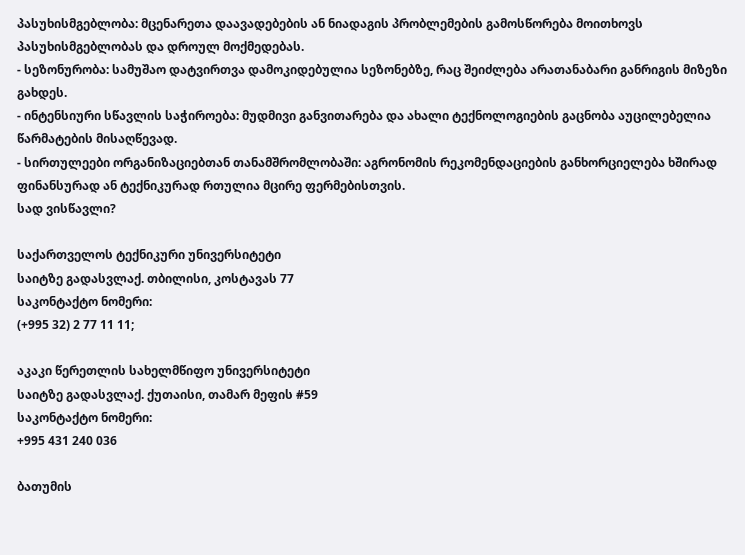პასუხისმგებლობა: მცენარეთა დაავადებების ან ნიადაგის პრობლემების გამოსწორება მოითხოვს პასუხისმგებლობას და დროულ მოქმედებას.
- სეზონურობა: სამუშაო დატვირთვა დამოკიდებულია სეზონებზე, რაც შეიძლება არათანაბარი განრიგის მიზეზი გახდეს.
- ინტენსიური სწავლის საჭიროება: მუდმივი განვითარება და ახალი ტექნოლოგიების გაცნობა აუცილებელია წარმატების მისაღწევად.
- სირთულეები ორგანიზაციებთან თანამშრომლობაში: აგრონომის რეკომენდაციების განხორციელება ხშირად ფინანსურად ან ტექნიკურად რთულია მცირე ფერმებისთვის.
სად ვისწავლი?

საქართველოს ტექნიკური უნივერსიტეტი
საიტზე გადასვლაქ. თბილისი, კოსტავას 77
საკონტაქტო ნომერი:
(+995 32) 2 77 11 11;

აკაკი წერეთლის სახელმწიფო უნივერსიტეტი
საიტზე გადასვლაქ. ქუთაისი, თამარ მეფის #59
საკონტაქტო ნომერი:
+995 431 240 036

ბათუმის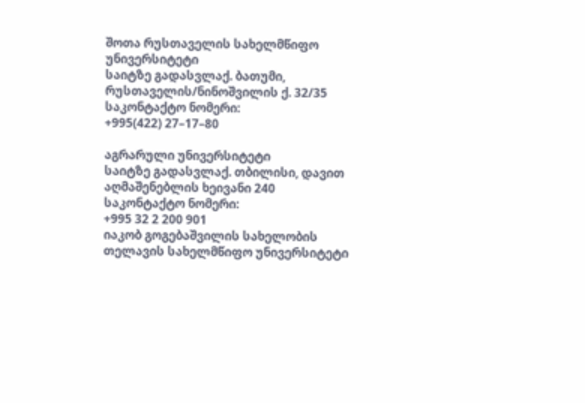შოთა რუსთაველის სახელმწიფო უნივერსიტეტი
საიტზე გადასვლაქ. ბათუმი, რუსთაველის/ნინოშვილის ქ. 32/35
საკონტაქტო ნომერი:
+995(422) 27–17–80

აგრარული უნივერსიტეტი
საიტზე გადასვლაქ. თბილისი, დავით აღმაშენებლის ხეივანი 240
საკონტაქტო ნომერი:
+995 32 2 200 901
იაკობ გოგებაშვილის სახელობის თელავის სახელმწიფო უნივერსიტეტი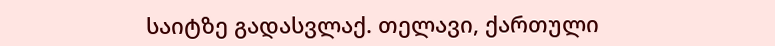საიტზე გადასვლაქ. თელავი, ქართული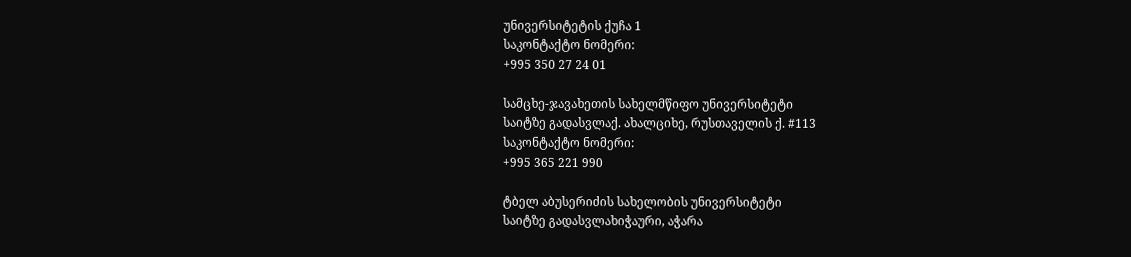უნივერსიტეტის ქუჩა 1
საკონტაქტო ნომერი:
+995 350 27 24 01

სამცხე-ჯავახეთის სახელმწიფო უნივერსიტეტი
საიტზე გადასვლაქ. ახალციხე, რუსთაველის ქ. #113
საკონტაქტო ნომერი:
+995 365 221 990

ტბელ აბუსერიძის სახელობის უნივერსიტეტი
საიტზე გადასვლახიჭაური, აჭარა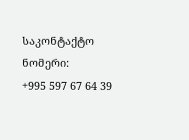საკონტაქტო ნომერი:
+995 597 67 64 39